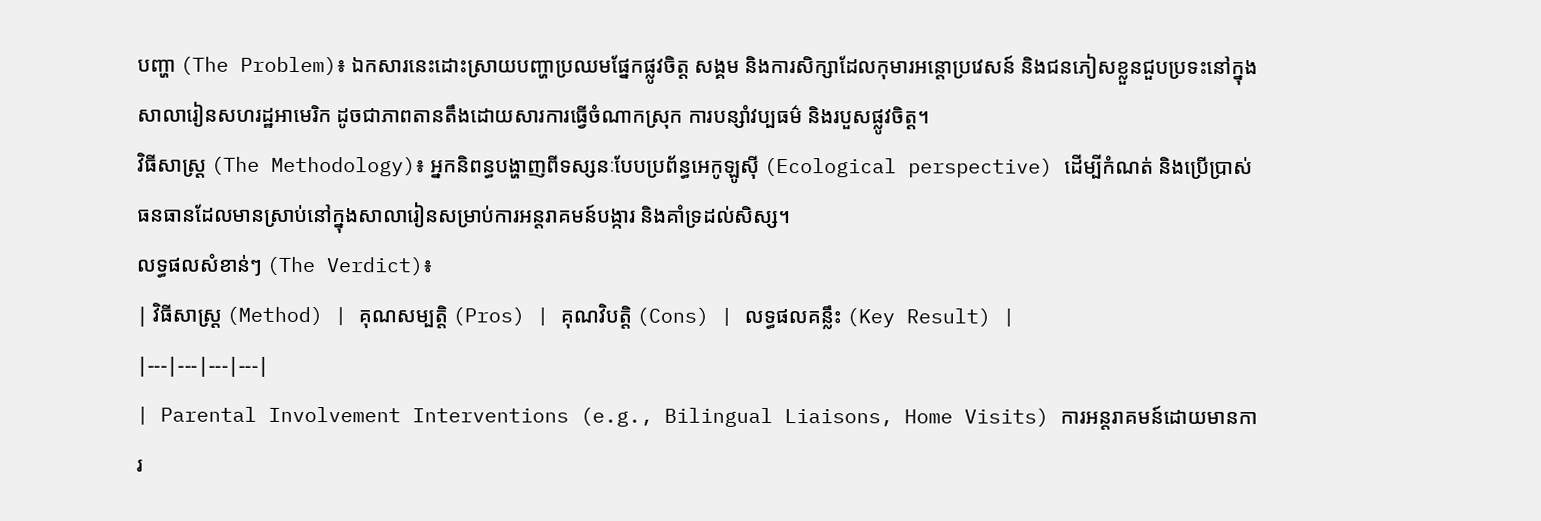បញ្ហា (The Problem)៖ ឯកសារនេះដោះស្រាយបញ្ហាប្រឈមផ្នែកផ្លូវចិត្ត សង្គម និងការសិក្សាដែលកុមារអន្តោប្រវេសន៍ និងជនភៀសខ្លួនជួបប្រទះនៅក្នុងសាលារៀនសហរដ្ឋអាមេរិក ដូចជាភាពតានតឹងដោយសារការធ្វើចំណាកស្រុក ការបន្សាំវប្បធម៌ និងរបួសផ្លូវចិត្ត។
វិធីសាស្ត្រ (The Methodology)៖ អ្នកនិពន្ធបង្ហាញពីទស្សនៈបែបប្រព័ន្ធអេកូឡូស៊ី (Ecological perspective) ដើម្បីកំណត់ និងប្រើប្រាស់ធនធានដែលមានស្រាប់នៅក្នុងសាលារៀនសម្រាប់ការអន្តរាគមន៍បង្ការ និងគាំទ្រដល់សិស្ស។
លទ្ធផលសំខាន់ៗ (The Verdict)៖
| វិធីសាស្ត្រ (Method) | គុណសម្បត្តិ (Pros) | គុណវិបត្តិ (Cons) | លទ្ធផលគន្លឹះ (Key Result) |
|---|---|---|---|
| Parental Involvement Interventions (e.g., Bilingual Liaisons, Home Visits) ការអន្តរាគមន៍ដោយមានការ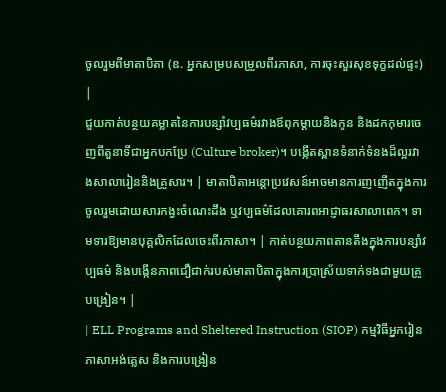ចូលរួមពីមាតាបិតា (ឧ. អ្នកសម្របសម្រួលពីរភាសា, ការចុះសួរសុខទុក្ខដល់ផ្ទះ) |
ជួយកាត់បន្ថយគម្លាតនៃការបន្សាំវប្បធម៌រវាងឪពុកម្តាយនិងកូន និងដកកុមារចេញពីតួនាទីជាអ្នកបកប្រែ (Culture broker)។ បង្កើតស្ពានទំនាក់ទំនងដ៏ល្អរវាងសាលារៀននិងគ្រួសារ។ | មាតាបិតាអន្តោប្រវេសន៍អាចមានការញញើតក្នុងការចូលរួមដោយសារកង្វះចំណេះដឹង ឬវប្បធម៌ដែលគោរពអាជ្ញាធរសាលាពេក។ ទាមទារឱ្យមានបុគ្គលិកដែលចេះពីរភាសា។ | កាត់បន្ថយភាពតានតឹងក្នុងការបន្សាំវប្បធម៌ និងបង្កើនភាពជឿជាក់របស់មាតាបិតាក្នុងការប្រាស្រ័យទាក់ទងជាមួយគ្រូបង្រៀន។ |
| ELL Programs and Sheltered Instruction (SIOP) កម្មវិធីអ្នករៀនភាសាអង់គ្លេស និងការបង្រៀន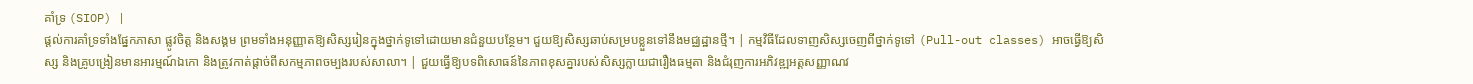គាំទ្រ (SIOP) |
ផ្តល់ការគាំទ្រទាំងផ្នែកភាសា ផ្លូវចិត្ត និងសង្គម ព្រមទាំងអនុញ្ញាតឱ្យសិស្សរៀនក្នុងថ្នាក់ទូទៅដោយមានជំនួយបន្ថែម។ ជួយឱ្យសិស្សឆាប់សម្របខ្លួនទៅនឹងមជ្ឈដ្ឋានថ្មី។ | កម្មវិធីដែលទាញសិស្សចេញពីថ្នាក់ទូទៅ (Pull-out classes) អាចធ្វើឱ្យសិស្ស និងគ្រូបង្រៀនមានអារម្មណ៍ឯកោ និងត្រូវកាត់ផ្តាច់ពីសកម្មភាពចម្បងរបស់សាលា។ | ជួយធ្វើឱ្យបទពិសោធន៍នៃភាពខុសគ្នារបស់សិស្សក្លាយជារឿងធម្មតា និងជំរុញការអភិវឌ្ឍអត្តសញ្ញាណវ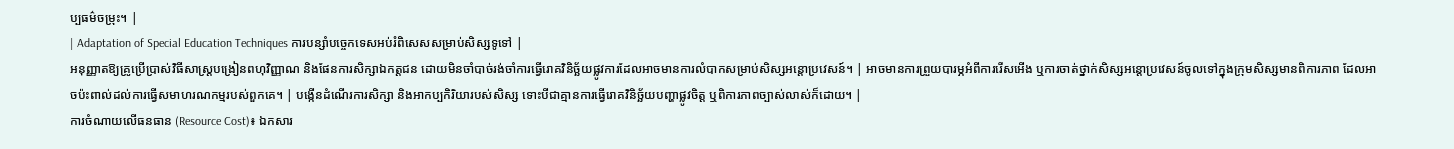ប្បធម៌ចម្រុះ។ |
| Adaptation of Special Education Techniques ការបន្សាំបច្ចេកទេសអប់រំពិសេសសម្រាប់សិស្សទូទៅ |
អនុញ្ញាតឱ្យគ្រូប្រើប្រាស់វិធីសាស្ត្របង្រៀនពហុវិញ្ញាណ និងផែនការសិក្សាឯកត្តជន ដោយមិនចាំបាច់រង់ចាំការធ្វើរោគវិនិច្ឆ័យផ្លូវការដែលអាចមានការលំបាកសម្រាប់សិស្សអន្តោប្រវេសន៍។ | អាចមានការព្រួយបារម្ភអំពីការរើសអើង ឬការចាត់ថ្នាក់សិស្សអន្តោប្រវេសន៍ចូលទៅក្នុងក្រុមសិស្សមានពិការភាព ដែលអាចប៉ះពាល់ដល់ការធ្វើសមាហរណកម្មរបស់ពួកគេ។ | បង្កើនដំណើរការសិក្សា និងអាកប្បកិរិយារបស់សិស្ស ទោះបីជាគ្មានការធ្វើរោគវិនិច្ឆ័យបញ្ហាផ្លូវចិត្ត ឬពិការភាពច្បាស់លាស់ក៏ដោយ។ |
ការចំណាយលើធនធាន (Resource Cost)៖ ឯកសារ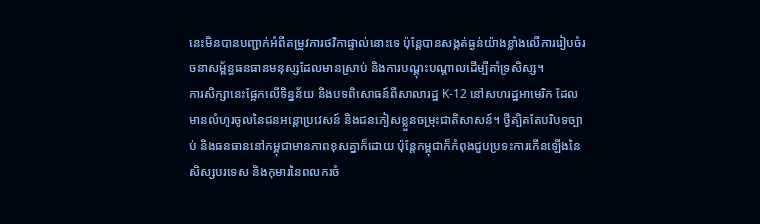នេះមិនបានបញ្ជាក់អំពីតម្រូវការថវិកាផ្ទាល់នោះទេ ប៉ុន្តែបានសង្កត់ធ្ងន់យ៉ាងខ្លាំងលើការរៀបចំរចនាសម្ព័ន្ធធនធានមនុស្សដែលមានស្រាប់ និងការបណ្តុះបណ្តាលដើម្បីគាំទ្រសិស្ស។
ការសិក្សានេះផ្អែកលើទិន្នន័យ និងបទពិសោធន៍ពីសាលារដ្ឋ K-12 នៅសហរដ្ឋអាមេរិក ដែលមានលំហូរចូលនៃជនអន្តោប្រវេសន៍ និងជនភៀសខ្លួនចម្រុះជាតិសាសន៍។ ថ្វីត្បិតតែបរិបទច្បាប់ និងធនធាននៅកម្ពុជាមានភាពខុសគ្នាក៏ដោយ ប៉ុន្តែកម្ពុជាក៏កំពុងជួបប្រទះការកើនឡើងនៃសិស្សបរទេស និងកុមារនៃពលករចំ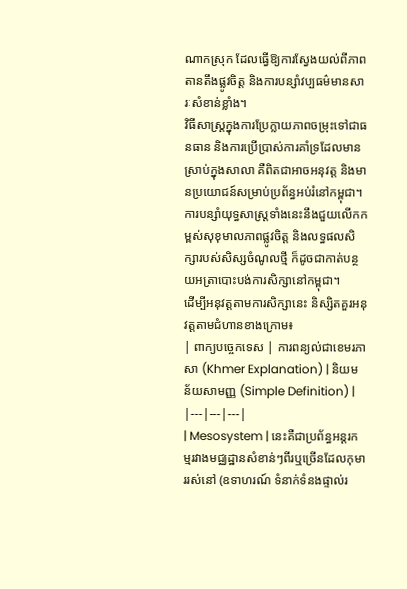ណាកស្រុក ដែលធ្វើឱ្យការស្វែងយល់ពីភាពតានតឹងផ្លូវចិត្ត និងការបន្សាំវប្បធម៌មានសារៈសំខាន់ខ្លាំង។
វិធីសាស្ត្រក្នុងការប្រែក្លាយភាពចម្រុះទៅជាធនធាន និងការប្រើប្រាស់ការគាំទ្រដែលមានស្រាប់ក្នុងសាលា គឺពិតជាអាចអនុវត្ត និងមានប្រយោជន៍សម្រាប់ប្រព័ន្ធអប់រំនៅកម្ពុជា។
ការបន្សាំយុទ្ធសាស្ត្រទាំងនេះនឹងជួយលើកកម្ពស់សុខុមាលភាពផ្លូវចិត្ត និងលទ្ធផលសិក្សារបស់សិស្សចំណូលថ្មី ក៏ដូចជាកាត់បន្ថយអត្រាបោះបង់ការសិក្សានៅកម្ពុជា។
ដើម្បីអនុវត្តតាមការសិក្សានេះ និស្សិតគួរអនុវត្តតាមជំហានខាងក្រោម៖
| ពាក្យបច្ចេកទេស | ការពន្យល់ជាខេមរភាសា (Khmer Explanation) | និយមន័យសាមញ្ញ (Simple Definition) |
|---|---|---|
| Mesosystem | នេះគឺជាប្រព័ន្ធអន្តរកម្មរវាងមជ្ឈដ្ឋានសំខាន់ៗពីរឬច្រើនដែលកុមាររស់នៅ (ឧទាហរណ៍ ទំនាក់ទំនងផ្ទាល់រ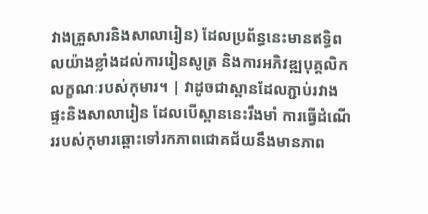វាងគ្រួសារនិងសាលារៀន) ដែលប្រព័ន្ធនេះមានឥទ្ធិពលយ៉ាងខ្លាំងដល់ការរៀនសូត្រ និងការអភិវឌ្ឍបុគ្គលិកលក្ខណៈរបស់កុមារ។ | វាដូចជាស្ពានដែលភ្ជាប់រវាងផ្ទះនិងសាលារៀន ដែលបើស្ពាននេះរឹងមាំ ការធ្វើដំណើររបស់កុមារឆ្ពោះទៅរកភាពជោគជ័យនឹងមានភាព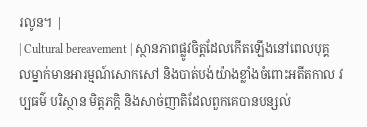រលូន។ |
| Cultural bereavement | ស្ថានភាពផ្លូវចិត្តដែលកើតឡើងនៅពេលបុគ្គលម្នាក់មានអារម្មណ៍សោកសៅ និងបាត់បង់យ៉ាងខ្លាំងចំពោះអតីតកាល វប្បធម៌ បរិស្ថាន មិត្តភក្តិ និងសាច់ញាតិដែលពួកគេបានបន្សល់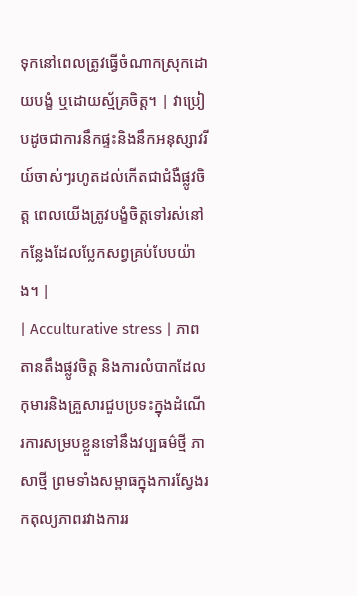ទុកនៅពេលត្រូវធ្វើចំណាកស្រុកដោយបង្ខំ ឬដោយស្ម័គ្រចិត្ត។ | វាប្រៀបដូចជាការនឹកផ្ទះនិងនឹកអនុស្សាវរីយ៍ចាស់ៗរហូតដល់កើតជាជំងឺផ្លូវចិត្ត ពេលយើងត្រូវបង្ខំចិត្តទៅរស់នៅកន្លែងដែលប្លែកសព្វគ្រប់បែបយ៉ាង។ |
| Acculturative stress | ភាពតានតឹងផ្លូវចិត្ត និងការលំបាកដែលកុមារនិងគ្រួសារជួបប្រទះក្នុងដំណើរការសម្របខ្លួនទៅនឹងវប្បធម៌ថ្មី ភាសាថ្មី ព្រមទាំងសម្ពាធក្នុងការស្វែងរកតុល្យភាពរវាងការរ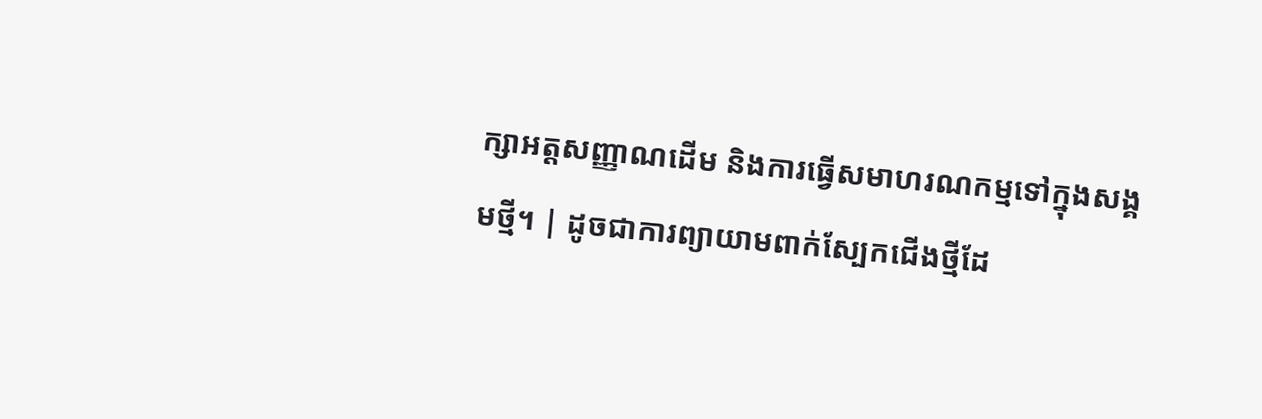ក្សាអត្តសញ្ញាណដើម និងការធ្វើសមាហរណកម្មទៅក្នុងសង្គមថ្មី។ | ដូចជាការព្យាយាមពាក់ស្បែកជើងថ្មីដែ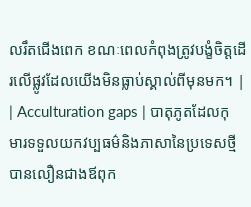លរឹតជើងពេក ខណៈពេលកំពុងត្រូវបង្ខំចិត្តដើរលើផ្លូវដែលយើងមិនធ្លាប់ស្គាល់ពីមុនមក។ |
| Acculturation gaps | បាតុភូតដែលកុមារទទួលយកវប្បធម៌និងភាសានៃប្រទេសថ្មីបានលឿនជាងឪពុក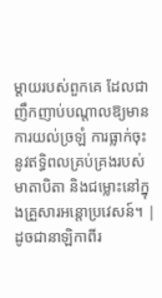ម្តាយរបស់ពួកគេ ដែលជាញឹកញាប់បណ្តាលឱ្យមានការយល់ច្រឡំ ការធ្លាក់ចុះនូវឥទ្ធិពលគ្រប់គ្រងរបស់មាតាបិតា និងជម្លោះនៅក្នុងគ្រួសារអន្តោប្រវេសន៍។ | ដូចជានាឡិកាពីរ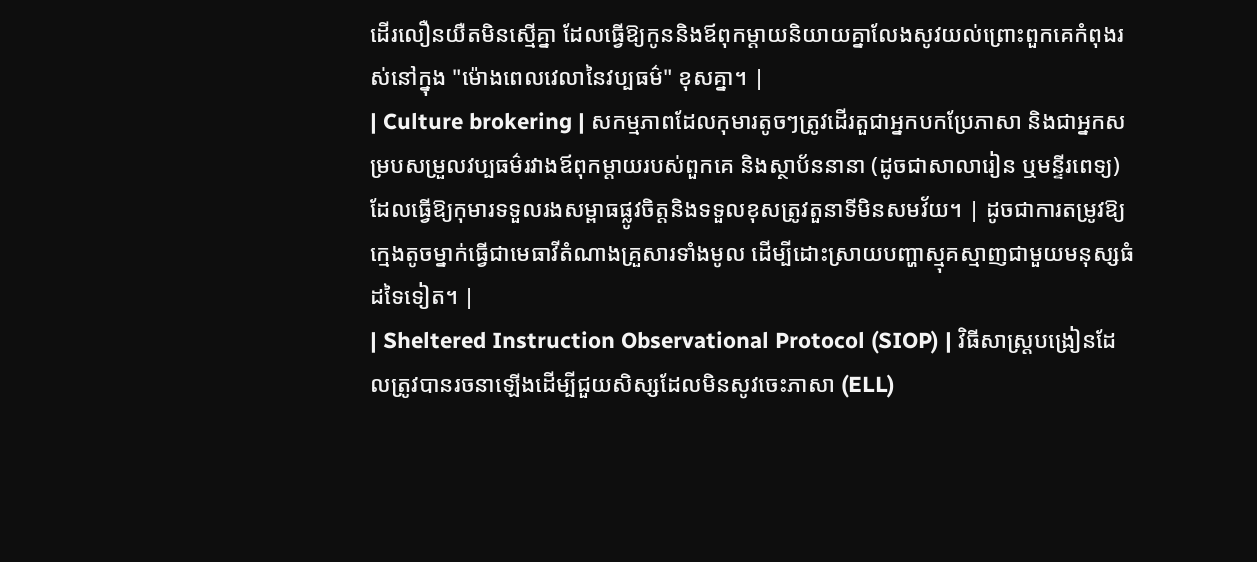ដើរលឿនយឺតមិនស្មើគ្នា ដែលធ្វើឱ្យកូននិងឪពុកម្តាយនិយាយគ្នាលែងសូវយល់ព្រោះពួកគេកំពុងរស់នៅក្នុង "ម៉ោងពេលវេលានៃវប្បធម៌" ខុសគ្នា។ |
| Culture brokering | សកម្មភាពដែលកុមារតូចៗត្រូវដើរតួជាអ្នកបកប្រែភាសា និងជាអ្នកសម្របសម្រួលវប្បធម៌រវាងឪពុកម្តាយរបស់ពួកគេ និងស្ថាប័ននានា (ដូចជាសាលារៀន ឬមន្ទីរពេទ្យ) ដែលធ្វើឱ្យកុមារទទួលរងសម្ពាធផ្លូវចិត្តនិងទទួលខុសត្រូវតួនាទីមិនសមវ័យ។ | ដូចជាការតម្រូវឱ្យក្មេងតូចម្នាក់ធ្វើជាមេធាវីតំណាងគ្រួសារទាំងមូល ដើម្បីដោះស្រាយបញ្ហាស្មុគស្មាញជាមួយមនុស្សធំដទៃទៀត។ |
| Sheltered Instruction Observational Protocol (SIOP) | វិធីសាស្ត្របង្រៀនដែលត្រូវបានរចនាឡើងដើម្បីជួយសិស្សដែលមិនសូវចេះភាសា (ELL)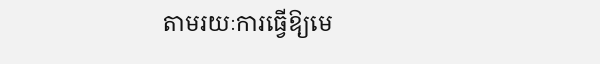តាមរយៈការធ្វើឱ្យមេ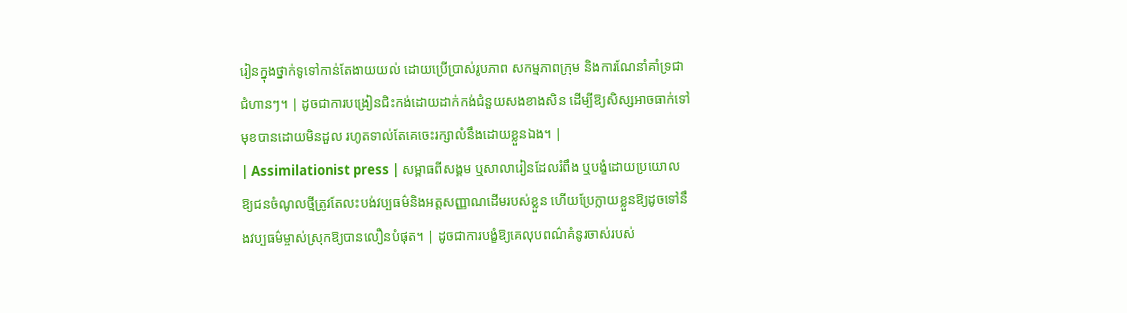រៀនក្នុងថ្នាក់ទូទៅកាន់តែងាយយល់ ដោយប្រើប្រាស់រូបភាព សកម្មភាពក្រុម និងការណែនាំគាំទ្រជាជំហានៗ។ | ដូចជាការបង្រៀនជិះកង់ដោយដាក់កង់ជំនួយសងខាងសិន ដើម្បីឱ្យសិស្សអាចធាក់ទៅមុខបានដោយមិនដួល រហូតទាល់តែគេចេះរក្សាលំនឹងដោយខ្លួនឯង។ |
| Assimilationist press | សម្ពាធពីសង្គម ឬសាលារៀនដែលរំពឹង ឬបង្ខំដោយប្រយោលឱ្យជនចំណូលថ្មីត្រូវតែលះបង់វប្បធម៌និងអត្តសញ្ញាណដើមរបស់ខ្លួន ហើយប្រែក្លាយខ្លួនឱ្យដូចទៅនឹងវប្បធម៌ម្ចាស់ស្រុកឱ្យបានលឿនបំផុត។ | ដូចជាការបង្ខំឱ្យគេលុបពណ៌គំនូរចាស់របស់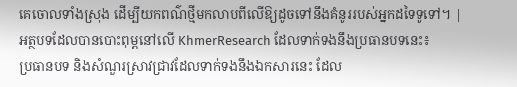គេចោលទាំងស្រុង ដើម្បីយកពណ៌ថ្មីមកលាបពីលើឱ្យដូចទៅនឹងគំនូររបស់អ្នកដទៃទូទៅ។ |
អត្ថបទដែលបានបោះពុម្ពនៅលើ KhmerResearch ដែលទាក់ទងនឹងប្រធានបទនេះ៖
ប្រធានបទ និងសំណួរស្រាវជ្រាវដែលទាក់ទងនឹងឯកសារនេះ ដែល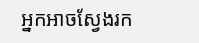អ្នកអាចស្វែងរក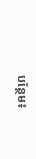បន្ថែម៖